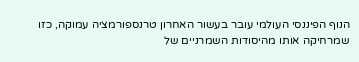הנוף הפיננסי העולמי עובר בעשור האחרון טרנספורמציה עמוקה, כזו שמרחיקה אותו מהיסודות השמרניים של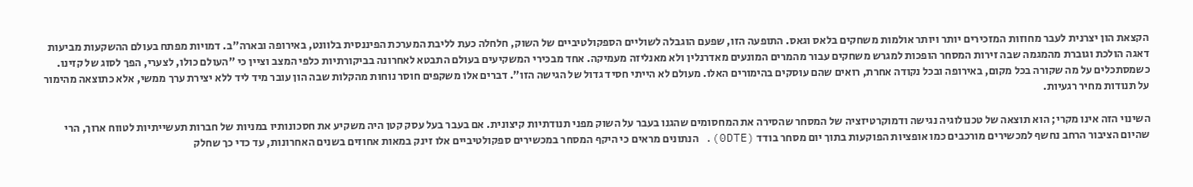הקצאת הון יצרנית לעבר מחוזות המזכירים יותר ויותר אולמות משחקים בלאס וגאס. התופעה הזו, שפעם הוגבלה לשוליים הספקולטיביים של השוק, חלחלה כעת לליבת המערכת הפיננסית בלוונט, באירופה ובארה"ב. דמויות מפתח בעולם ההשקעות מביעות דאגה הולכת וגוברת מהמגמה שבה זירות המסחר הופכות למגרש משחקים עבור מהמרים המונעים מאדרנלין ולא מאנליזה מעמיקה. אחד מבכירי המשקיעים בעולם התבטא לאחרונה בביקורתיות כלפי המצב וציין כי "העולם כולו, לצערי, הפך לסוג של קזינו. כשמסתכלים על מה שקורה בכל מקום, באירופה ובכל נקודה אחרת, רואים שהם עוסקים בהימורים האלו. מעולם לא הייתי חסיד גדול של הגישה הזו". דברים אלו משקפים חוסר נוחות מהקלות שבה הון עובר מיד ליד ללא יצירת ערך ממשי, אלא כתוצאה מהימור על תנודות מחיר רגעיות.

השינוי הזה אינו מקרי; הוא תוצאה של טכנולוגיה נגישה ודמוקרטיזציה של המסחר שהסירה את המחסומים שהגנו בעבר על השוק מפני תנודתיות קיצונית. אם בעבר בעל עסק קטן היה משקיע את חסכונותיו במניות של חברות תעשייתיות לטווח ארוך, הרי שהיום הציבור הרחב נחשף למכשירים מורכבים כמו אופציות הפוקעות בתוך יום מסחר בודד (0DTE). הנתונים מראים כי היקף המסחר במכשירים ספקולטיביים אלו זינק במאות אחוזים בשנים האחרונות, עד כדי כך שחלק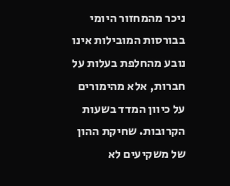ניכר מהמחזור היומי בבורסות המובילות אינו נובע מהחלפת בעלות על חברות, אלא מהימורים על כיוון המדד בשעות הקרובות. שחיקת ההון של משקיעים לא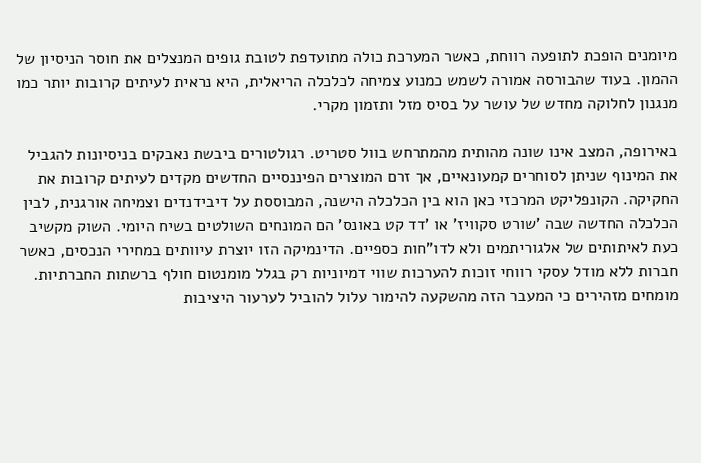מיומנים הופכת לתופעה רווחת, כאשר המערכת כולה מתועדפת לטובת גופים המנצלים את חוסר הניסיון של ההמון. בעוד שהבורסה אמורה לשמש כמנוע צמיחה לכלכלה הריאלית, היא נראית לעיתים קרובות יותר כמו מנגנון לחלוקה מחדש של עושר על בסיס מזל ותזמון מקרי.

באירופה, המצב אינו שונה מהותית מהמתרחש בוול סטריט. רגולטורים ביבשת נאבקים בניסיונות להגביל את המינוף שניתן לסוחרים קמעונאיים, אך זרם המוצרים הפיננסיים החדשים מקדים לעיתים קרובות את החקיקה. הקונפליקט המרכזי כאן הוא בין הכלכלה הישנה, המבוססת על דיבידנדים וצמיחה אורגנית, לבין הכלכלה החדשה שבה 'שורט סקוויז' או 'דד קט באונס' הם המונחים השולטים בשיח היומי. השוק מקשיב כעת לאיתותים של אלגוריתמים ולא לדו"חות כספיים. הדינמיקה הזו יוצרת עיוותים במחירי הנכסים, כאשר חברות ללא מודל עסקי רווחי זוכות להערכות שווי דמיוניות רק בגלל מומנטום חולף ברשתות החברתיות. מומחים מזהירים כי המעבר הזה מהשקעה להימור עלול להוביל לערעור היציבות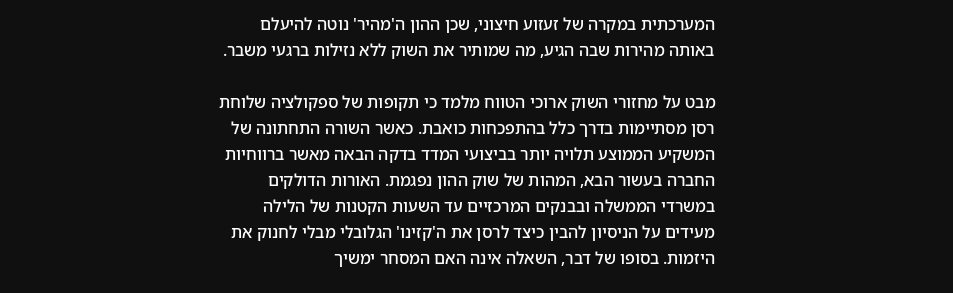המערכתית במקרה של זעזוע חיצוני, שכן ההון ה'מהיר' נוטה להיעלם באותה מהירות שבה הגיע, מה שמותיר את השוק ללא נזילות ברגעי משבר.

מבט על מחזורי השוק ארוכי הטווח מלמד כי תקופות של ספקולציה שלוחת רסן מסתיימות בדרך כלל בהתפכחות כואבת. כאשר השורה התחתונה של המשקיע הממוצע תלויה יותר בביצועי המדד בדקה הבאה מאשר ברווחיות החברה בעשור הבא, המהות של שוק ההון נפגמת. האורות הדולקים במשרדי הממשלה ובבנקים המרכזיים עד השעות הקטנות של הלילה מעידים על הניסיון להבין כיצד לרסן את ה'קזינו' הגלובלי מבלי לחנוק את היזמות. בסופו של דבר, השאלה אינה האם המסחר ימשיך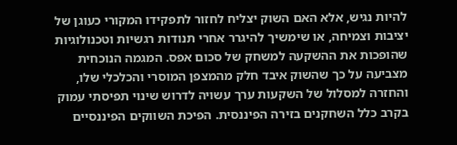להיות נגיש, אלא האם השוק יצליח לחזור לתפקידו המקורי כעוגן של יציבות וצמיחה, או שימשיך להיגרר אחרי תנודות רגשיות וטכנולוגיות שהופכות את ההשקעה למשחק של סכום אפס. המגמה הנוכחית מצביעה על כך שהשוק איבד חלק מהמצפן המוסרי והכלכלי שלו, והחזרה למסלול של השקעות ערך עשויה לדרוש שינוי תפיסתי עמוק בקרב כלל השחקנים בזירה הפיננסית. הפיכת השווקים הפיננסיים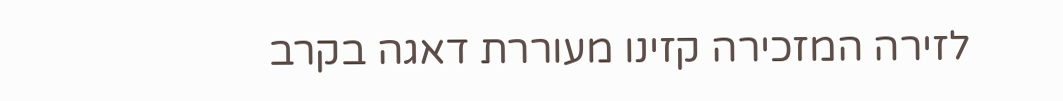לזירה המזכירה קזינו מעוררת דאגה בקרב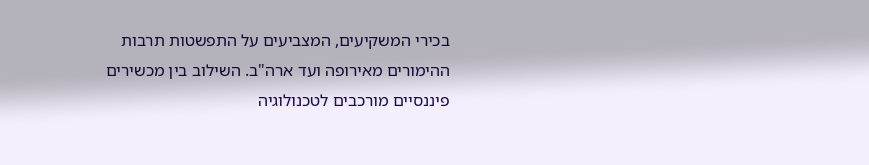בכירי המשקיעים, המצביעים על התפשטות תרבות ההימורים מאירופה ועד ארה"ב. השילוב בין מכשירים פיננסיים מורכבים לטכנולוגיה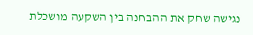נגישה שחק את ההבחנה בין השקעה מושכלת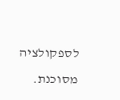לספקולציה מסוכנת.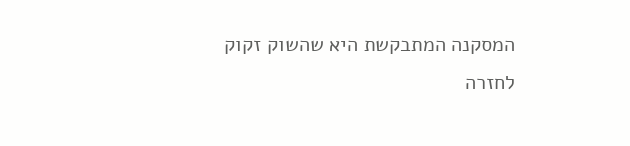המסקנה המתבקשת היא שהשוק זקוק לחזרה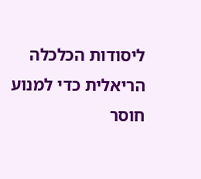ליסודות הכלכלה הריאלית כדי למנוע חוסר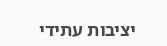יציבות עתידי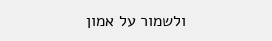ולשמור על אמון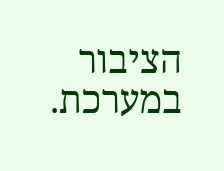הציבור במערכת.